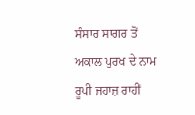ਸੰਸਾਰ ਸਾਗਰ ਤੋਂ ਅਕਾਲ ਪੁਰਖ ਦੇ ਨਾਮ ਰੂਪੀ ਜਹਾਜ਼ ਰਾਹੀਂ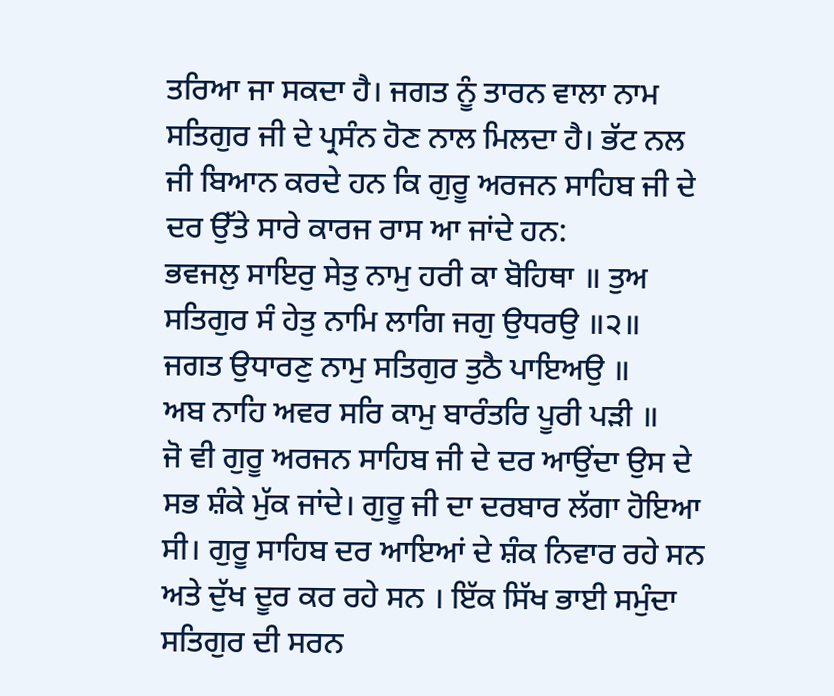ਤਰਿਆ ਜਾ ਸਕਦਾ ਹੈ। ਜਗਤ ਨੂੰ ਤਾਰਨ ਵਾਲਾ ਨਾਮ ਸਤਿਗੁਰ ਜੀ ਦੇ ਪ੍ਰਸੰਨ ਹੋਣ ਨਾਲ ਮਿਲਦਾ ਹੈ। ਭੱਟ ਨਲ ਜੀ ਬਿਆਨ ਕਰਦੇ ਹਨ ਕਿ ਗੁਰੂ ਅਰਜਨ ਸਾਹਿਬ ਜੀ ਦੇ ਦਰ ਉੱਤੇ ਸਾਰੇ ਕਾਰਜ ਰਾਸ ਆ ਜਾਂਦੇ ਹਨ:
ਭਵਜਲੁ ਸਾਇਰੁ ਸੇਤੁ ਨਾਮੁ ਹਰੀ ਕਾ ਬੋਹਿਥਾ ॥ ਤੁਅ ਸਤਿਗੁਰ ਸੰ ਹੇਤੁ ਨਾਮਿ ਲਾਗਿ ਜਗੁ ਉਧਰਉ ॥੨॥
ਜਗਤ ਉਧਾਰਣੁ ਨਾਮੁ ਸਤਿਗੁਰ ਤੁਠੈ ਪਾਇਅਉ ॥
ਅਬ ਨਾਹਿ ਅਵਰ ਸਰਿ ਕਾਮੁ ਬਾਰੰਤਰਿ ਪੂਰੀ ਪੜੀ ॥
ਜੋ ਵੀ ਗੁਰੂ ਅਰਜਨ ਸਾਹਿਬ ਜੀ ਦੇ ਦਰ ਆਉਂਦਾ ਉਸ ਦੇ ਸਭ ਸ਼ੰਕੇ ਮੁੱਕ ਜਾਂਦੇ। ਗੁਰੂ ਜੀ ਦਾ ਦਰਬਾਰ ਲੱਗਾ ਹੋਇਆ ਸੀ। ਗੁਰੂ ਸਾਹਿਬ ਦਰ ਆਇਆਂ ਦੇ ਸ਼ੰਕ ਨਿਵਾਰ ਰਹੇ ਸਨ ਅਤੇ ਦੁੱਖ ਦੂਰ ਕਰ ਰਹੇ ਸਨ । ਇੱਕ ਸਿੱਖ ਭਾਈ ਸਮੁੰਦਾ ਸਤਿਗੁਰ ਦੀ ਸਰਨ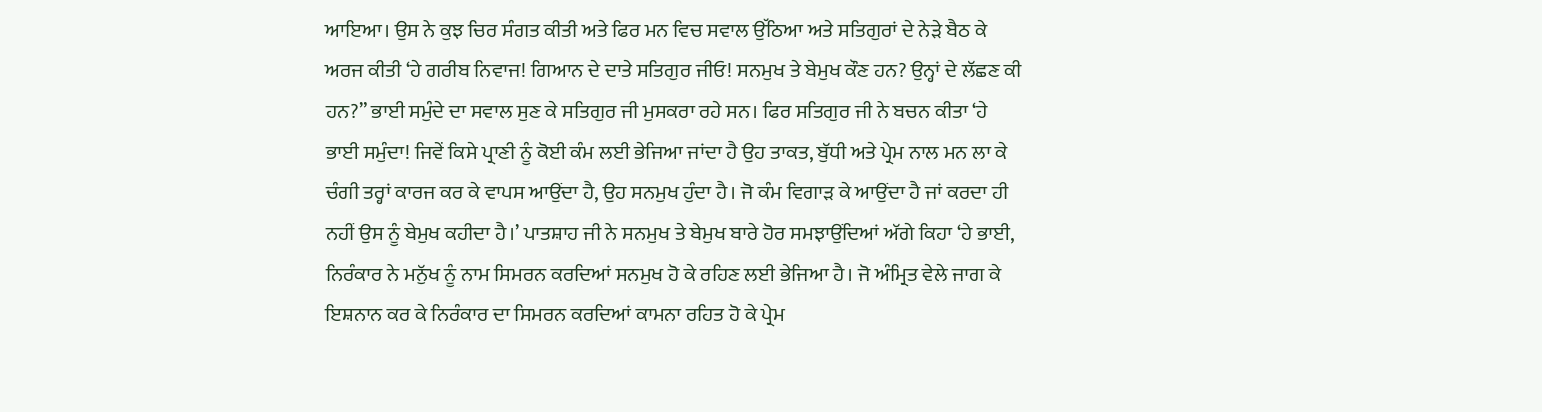ਆਇਆ। ਉਸ ਨੇ ਕੁਝ ਚਿਰ ਸੰਗਤ ਕੀਤੀ ਅਤੇ ਫਿਰ ਮਨ ਵਿਚ ਸਵਾਲ ਉੱਠਿਆ ਅਤੇ ਸਤਿਗੁਰਾਂ ਦੇ ਨੇੜੇ ਬੈਠ ਕੇ ਅਰਜ ਕੀਤੀ ‘ਹੇ ਗਰੀਬ ਨਿਵਾਜ! ਗਿਆਨ ਦੇ ਦਾਤੇ ਸਤਿਗੁਰ ਜੀਓ! ਸਨਮੁਖ ਤੇ ਬੇਮੁਖ ਕੌਣ ਹਨ? ਉਨ੍ਹਾਂ ਦੇ ਲੱਛਣ ਕੀ ਹਨ?” ਭਾਈ ਸਮੁੰਦੇ ਦਾ ਸਵਾਲ ਸੁਣ ਕੇ ਸਤਿਗੁਰ ਜੀ ਮੁਸਕਰਾ ਰਹੇ ਸਨ। ਫਿਰ ਸਤਿਗੁਰ ਜੀ ਨੇ ਬਚਨ ਕੀਤਾ ‘ਹੇ ਭਾਈ ਸਮੁੰਦਾ! ਜਿਵੇਂ ਕਿਸੇ ਪ੍ਰਾਣੀ ਨੂੰ ਕੋਈ ਕੰਮ ਲਈ ਭੇਜਿਆ ਜਾਂਦਾ ਹੈ ਉਹ ਤਾਕਤ, ਬੁੱਧੀ ਅਤੇ ਪ੍ਰੇਮ ਨਾਲ ਮਨ ਲਾ ਕੇ ਚੰਗੀ ਤਰ੍ਹਾਂ ਕਾਰਜ ਕਰ ਕੇ ਵਾਪਸ ਆਉਂਦਾ ਹੈ, ਉਹ ਸਨਮੁਖ ਹੁੰਦਾ ਹੈ। ਜੋ ਕੰਮ ਵਿਗਾੜ ਕੇ ਆਉਂਦਾ ਹੈ ਜਾਂ ਕਰਦਾ ਹੀ ਨਹੀਂ ਉਸ ਨੂੰ ਬੇਮੁਖ ਕਹੀਦਾ ਹੈ।’ ਪਾਤਸ਼ਾਹ ਜੀ ਨੇ ਸਨਮੁਖ ਤੇ ਬੇਮੁਖ ਬਾਰੇ ਹੋਰ ਸਮਝਾਉਂਦਿਆਂ ਅੱਗੇ ਕਿਹਾ ‘ਹੇ ਭਾਈ, ਨਿਰੰਕਾਰ ਨੇ ਮਨੁੱਖ ਨੂੰ ਨਾਮ ਸਿਮਰਨ ਕਰਦਿਆਂ ਸਨਮੁਖ ਹੋ ਕੇ ਰਹਿਣ ਲਈ ਭੇਜਿਆ ਹੈ। ਜੋ ਅੰਮ੍ਰਿਤ ਵੇਲੇ ਜਾਗ ਕੇ ਇਸ਼ਨਾਨ ਕਰ ਕੇ ਨਿਰੰਕਾਰ ਦਾ ਸਿਮਰਨ ਕਰਦਿਆਂ ਕਾਮਨਾ ਰਹਿਤ ਹੋ ਕੇ ਪ੍ਰੇਮ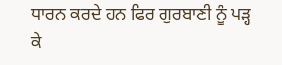ਧਾਰਨ ਕਰਦੇ ਹਨ ਫਿਰ ਗੁਰਬਾਣੀ ਨੂੰ ਪੜ੍ਹ ਕੇ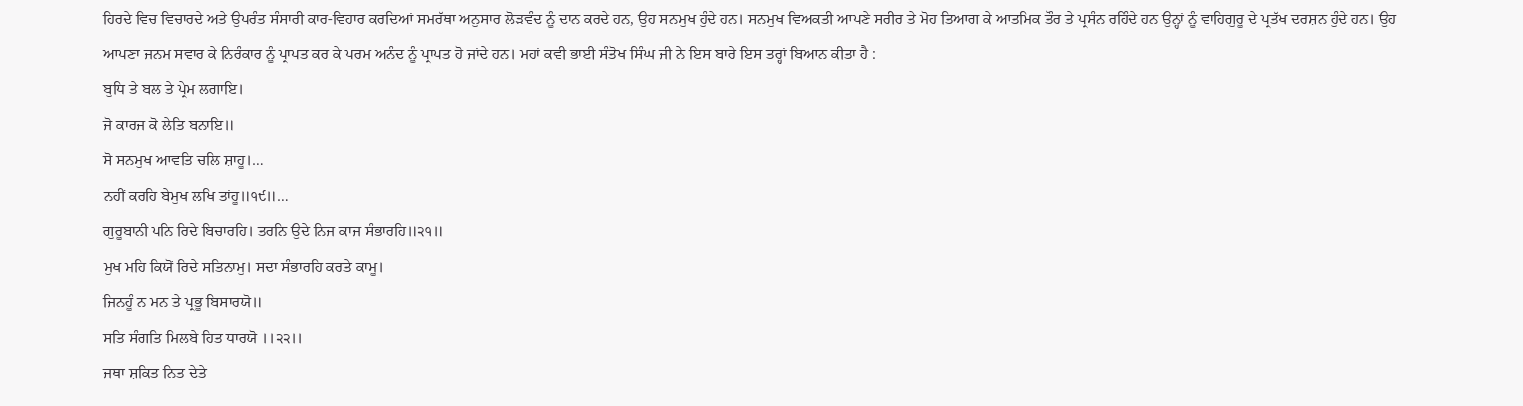ਹਿਰਦੇ ਵਿਚ ਵਿਚਾਰਦੇ ਅਤੇ ਉਪਰੰਤ ਸੰਸਾਰੀ ਕਾਰ-ਵਿਹਾਰ ਕਰਦਿਆਂ ਸਮਰੱਥਾ ਅਨੁਸਾਰ ਲੋੜਵੰਦ ਨੂੰ ਦਾਨ ਕਰਦੇ ਹਨ, ਉਹ ਸਨਮੁਖ ਹੁੰਦੇ ਹਨ। ਸਨਮੁਖ ਵਿਅਕਤੀ ਆਪਣੇ ਸਰੀਰ ਤੇ ਮੋਹ ਤਿਆਗ ਕੇ ਆਤਮਿਕ ਤੌਰ ਤੇ ਪ੍ਰਸੰਨ ਰਹਿੰਦੇ ਹਨ ਉਨ੍ਹਾਂ ਨੂੰ ਵਾਹਿਗੁਰੂ ਦੇ ਪ੍ਰਤੱਖ ਦਰਸ਼ਨ ਹੁੰਦੇ ਹਨ। ਉਹ
ਆਪਣਾ ਜਨਮ ਸਵਾਰ ਕੇ ਨਿਰੰਕਾਰ ਨੂੰ ਪ੍ਰਾਪਤ ਕਰ ਕੇ ਪਰਮ ਅਨੰਦ ਨੂੰ ਪ੍ਰਾਪਤ ਹੋ ਜਾਂਦੇ ਹਨ। ਮਹਾਂ ਕਵੀ ਭਾਈ ਸੰਤੋਖ ਸਿੰਘ ਜੀ ਨੇ ਇਸ ਬਾਰੇ ਇਸ ਤਰ੍ਹਾਂ ਬਿਆਨ ਕੀਤਾ ਹੈ :
ਬੁਧਿ ਤੇ ਬਲ ਤੇ ਪ੍ਰੇਮ ਲਗਾਇ।
ਜੋ ਕਾਰਜ ਕੋ ਲੇਤਿ ਬਨਾਇ॥
ਸੋ ਸਨਮੁਖ ਆਵਤਿ ਚਲਿ ਸ਼ਾਹੂ।…
ਨਹੀਂ ਕਰਹਿ ਬੇਮੁਖ ਲਖਿ ਤਾਂਹੂ॥੧੯॥…
ਗੁਰੂਬਾਨੀ ਪਨਿ ਰਿਦੇ ਬਿਚਾਰਹਿ। ਤਰਨਿ ਉਦੇ ਨਿਜ ਕਾਜ ਸੰਭਾਰਹਿ॥੨੧॥
ਮੁਖ ਮਹਿ ਕਿਯੋਂ ਰਿਦੇ ਸਤਿਨਾਮੁ। ਸਦਾ ਸੰਭਾਰਹਿ ਕਰਤੇ ਕਾਮੂ।
ਜਿਨਹੂੰ ਨ ਮਨ ਤੇ ਪ੍ਰਭੂ ਬਿਸਾਰਯੋ॥
ਸਤਿ ਸੰਗਤਿ ਮਿਲਬੇ ਹਿਤ ਧਾਰਯੋ ।।੨੨।।
ਜਥਾ ਸ਼ਕਿਤ ਨਿਤ ਦੇਤੇ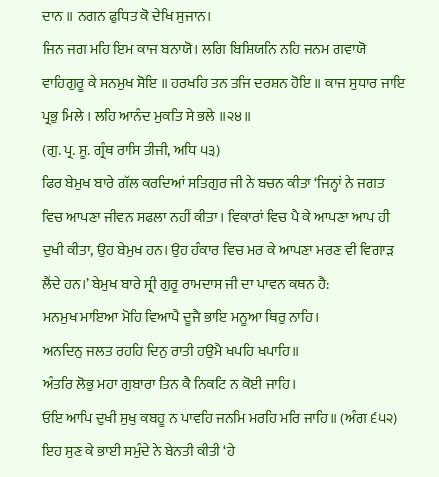ਦਾਨ ॥ ਨਗਨ ਫੁਧਿਤ ਕੋ ਦੇਖਿ ਸੁਜਾਨ।
ਜਿਨ ਜਗ ਮਹਿ ਇਮ ਕਾਜ ਬਨਾਯੋ। ਲਗਿ ਬਿਸ਼ਿਯਨਿ ਨਹਿ ਜਨਮ ਗਵਾਯੋ
ਵਾਹਿਗੁਰੂ ਕੇ ਸਨਮੁਖ ਸੋਇ ॥ ਹਰਖਹਿ ਤਨ ਤਜਿ ਦਰਸ਼ਨ ਹੋਇ ॥ ਕਾਜ ਸੁਧਾਰ ਜਾਇ ਪ੍ਰਭੁ ਮਿਲੇ । ਲਹਿ ਆਨੰਦ ਮੁਕਤਿ ਸੇ ਭਲੇ ॥੨੪॥
(ਗੁ. ਪ੍ਰ. ਸੂ. ਗ੍ਰੰਥ ਰਾਸਿ ਤੀਜੀ, ਅਧਿ ੫੩)
ਫਿਰ ਬੇਮੁਖ ਬਾਰੇ ਗੱਲ ਕਰਦਿਆਂ ਸਤਿਗੁਰ ਜੀ ਨੇ ਬਚਨ ਕੀਤਾ ‘ਜਿਨ੍ਹਾਂ ਨੇ ਜਗਤ ਵਿਚ ਆਪਣਾ ਜੀਵਨ ਸਫਲਾ ਨਹੀਂ ਕੀਤਾ। ਵਿਕਾਰਾਂ ਵਿਚ ਪੈ ਕੇ ਆਪਣਾ ਆਪ ਹੀ ਦੁਖੀ ਕੀਤਾ, ਉਹ ਬੇਮੁਖ ਹਨ। ਉਹ ਹੰਕਾਰ ਵਿਚ ਮਰ ਕੇ ਆਪਣਾ ਮਰਣ ਵੀ ਵਿਗਾੜ ਲੈਂਦੇ ਹਨ।’ ਬੇਮੁਖ ਬਾਰੇ ਸ੍ਰੀ ਗੁਰੂ ਰਾਮਦਾਸ ਜੀ ਦਾ ਪਾਵਨ ਕਥਨ ਹੈ:
ਮਨਮੁਖ ਮਾਇਆ ਮੋਹਿ ਵਿਆਪੈ ਦੂਜੈ ਭਾਇ ਮਨੂਆ ਥਿਰੁ ਨਾਹਿ।
ਅਨਦਿਨੁ ਜਲਤ ਰਹਹਿ ਦਿਨੁ ਰਾਤੀ ਹਉਮੈ ਖਪਹਿ ਖਪਾਹਿ॥
ਅੰਤਰਿ ਲੋਭੁ ਮਹਾ ਗੁਬਾਰਾ ਤਿਨ ਕੈ ਨਿਕਟਿ ਨ ਕੋਈ ਜਾਹਿ।
ਓਇ ਆਪਿ ਦੁਖੀ ਸੁਖੁ ਕਬਹੂ ਨ ਪਾਵਹਿ ਜਨਮਿ ਮਰਹਿ ਮਰਿ ਜਾਹਿ॥ (ਅੰਗ ੬੫੨)
ਇਹ ਸੁਣ ਕੇ ਭਾਈ ਸਮੁੰਦੇ ਨੇ ਬੇਨਤੀ ਕੀਤੀ ‘ਹੇ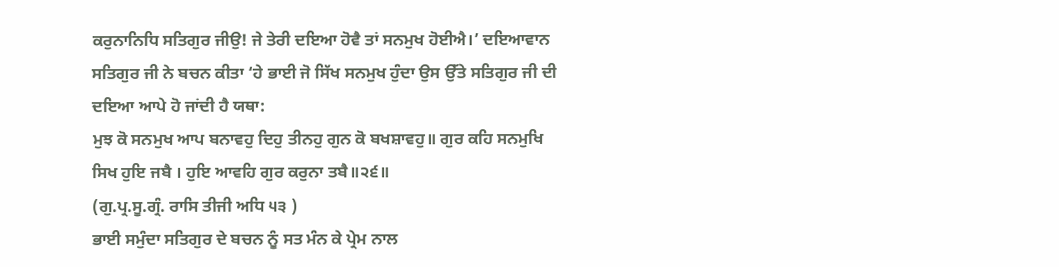ਕਰੁਨਾਨਿਧਿ ਸਤਿਗੁਰ ਜੀਉ! ਜੇ ਤੇਰੀ ਦਇਆ ਹੋਵੈ ਤਾਂ ਸਨਮੁਖ ਹੋਈਐ।’ ਦਇਆਵਾਨ ਸਤਿਗੁਰ ਜੀ ਨੇ ਬਚਨ ਕੀਤਾ ‘ਹੇ ਭਾਈ ਜੋ ਸਿੱਖ ਸਨਮੁਖ ਹੁੰਦਾ ਉਸ ਉੱਤੇ ਸਤਿਗੁਰ ਜੀ ਦੀ ਦਇਆ ਆਪੇ ਹੋ ਜਾਂਦੀ ਹੈ ਯਥਾ:
ਮੁਝ ਕੋ ਸਨਮੁਖ ਆਪ ਬਨਾਵਹੁ ਦਿਹੁ ਤੀਨਹੁ ਗੁਨ ਕੋ ਬਖਸ਼ਾਵਹੁ॥ ਗੁਰ ਕਹਿ ਸਨਮੁਖਿ ਸਿਖ ਹੁਇ ਜਬੈ । ਹੁਇ ਆਵਹਿ ਗੁਰ ਕਰੁਨਾ ਤਬੈ॥੨੬॥
(ਗੁ.ਪ੍ਰ.ਸੂ.ਗ੍ਰੰ. ਰਾਸਿ ਤੀਜੀ ਅਧਿ ੫੩ )
ਭਾਈ ਸਮੁੰਦਾ ਸਤਿਗੁਰ ਦੇ ਬਚਨ ਨੂੰ ਸਤ ਮੰਨ ਕੇ ਪ੍ਰੇਮ ਨਾਲ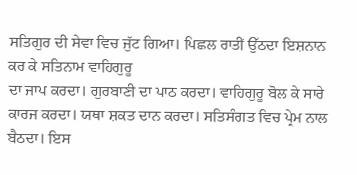ਸਤਿਗੁਰ ਦੀ ਸੇਵਾ ਵਿਚ ਜੁੱਟ ਗਿਆ। ਪਿਛਲ ਰਾਤੀਂ ਉੱਠਦਾ ਇਸ਼ਨਾਨ ਕਰ ਕੇ ਸਤਿਨਾਮ ਵਾਹਿਗੁਰੂ
ਦਾ ਜਾਪ ਕਰਦਾ। ਗੁਰਬਾਣੀ ਦਾ ਪਾਠ ਕਰਦਾ। ਵਾਹਿਗੁਰੂ ਬੋਲ ਕੇ ਸਾਰੇ ਕਾਰਜ ਕਰਦਾ। ਯਥਾ ਸ਼ਕਤ ਦਾਨ ਕਰਦਾ। ਸਤਿਸੰਗਤ ਵਿਚ ਪ੍ਰੇਮ ਨਾਲ ਬੈਠਦਾ। ਇਸ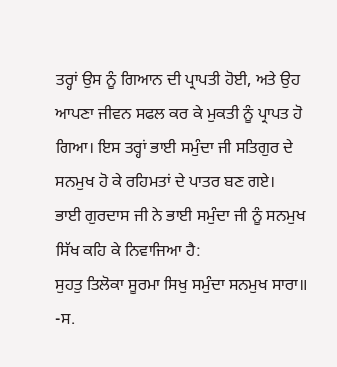ਤਰ੍ਹਾਂ ਉਸ ਨੂੰ ਗਿਆਨ ਦੀ ਪ੍ਰਾਪਤੀ ਹੋਈ, ਅਤੇ ਉਹ ਆਪਣਾ ਜੀਵਨ ਸਫਲ ਕਰ ਕੇ ਮੁਕਤੀ ਨੂੰ ਪ੍ਰਾਪਤ ਹੋ ਗਿਆ। ਇਸ ਤਰ੍ਹਾਂ ਭਾਈ ਸਮੁੰਦਾ ਜੀ ਸਤਿਗੁਰ ਦੇ ਸਨਮੁਖ ਹੋ ਕੇ ਰਹਿਮਤਾਂ ਦੇ ਪਾਤਰ ਬਣ ਗਏ।
ਭਾਈ ਗੁਰਦਾਸ ਜੀ ਨੇ ਭਾਈ ਸਮੁੰਦਾ ਜੀ ਨੂੰ ਸਨਮੁਖ ਸਿੱਖ ਕਹਿ ਕੇ ਨਿਵਾਜਿਆ ਹੈ:
ਸੁਹਤੁ ਤਿਲੋਕਾ ਸੂਰਮਾ ਸਿਖੁ ਸਮੁੰਦਾ ਸਨਮੁਖ ਸਾਰਾ॥
-ਸ.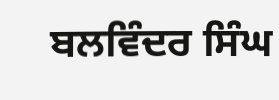ਬਲਵਿੰਦਰ ਸਿੰਘ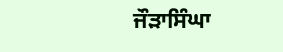ਜੌੜਾਸਿੰਘਾ